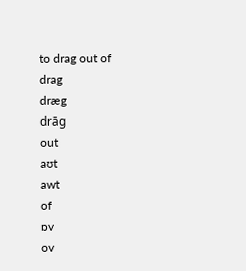to drag out of
drag
dræg
drāg
out
aʊt
awt
of
ɒv
ov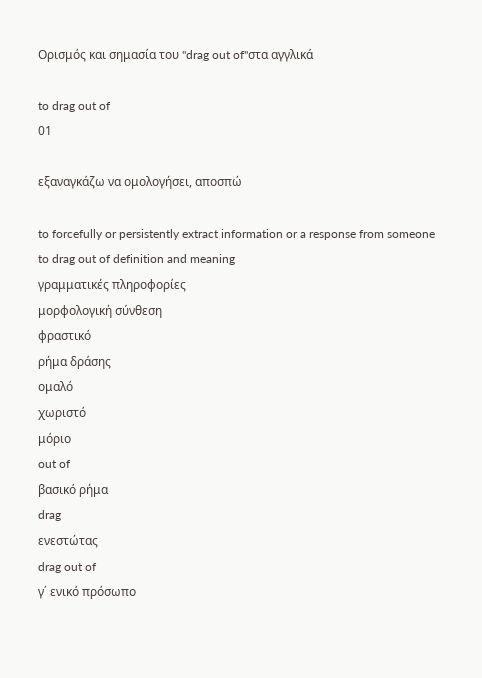Ορισμός και σημασία του "drag out of"στα αγγλικά

to drag out of
01

εξαναγκάζω να ομολογήσει, αποσπώ

to forcefully or persistently extract information or a response from someone
to drag out of definition and meaning
γραμματικές πληροφορίες
μορφολογική σύνθεση
φραστικό
ρήμα δράσης
ομαλό
χωριστό
μόριο
out of
βασικό ρήμα
drag
ενεστώτας
drag out of
γ΄ ενικό πρόσωπο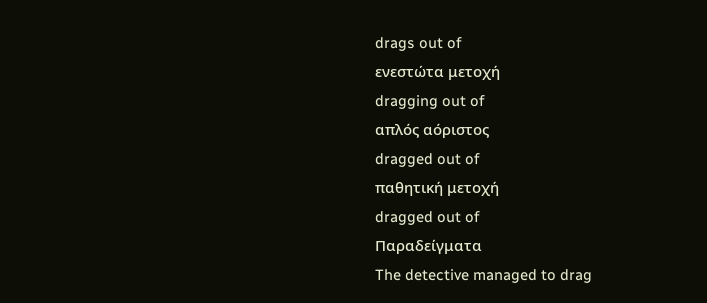drags out of
ενεστώτα μετοχή
dragging out of
απλός αόριστος
dragged out of
παθητική μετοχή
dragged out of
Παραδείγματα
The detective managed to drag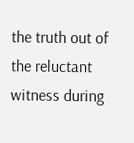the truth out of the reluctant witness during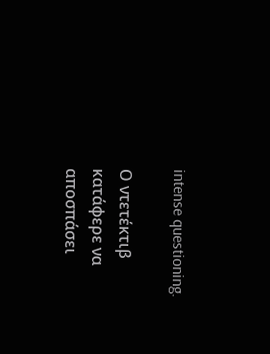intense questioning.

Ο ντετέκτιβ κατάφερε να αποσπάσει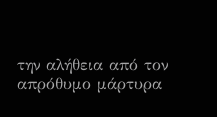την αλήθεια από τον απρόθυμο μάρτυρα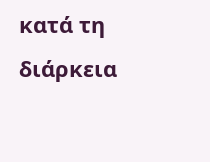κατά τη διάρκεια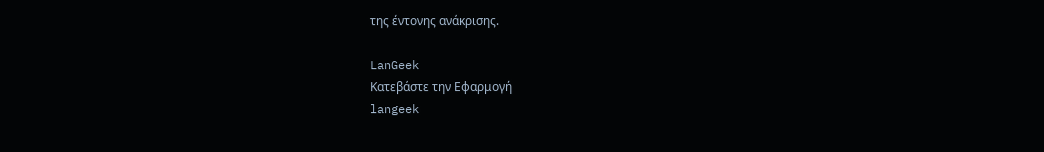της έντονης ανάκρισης.

LanGeek
Κατεβάστε την Εφαρμογή
langeek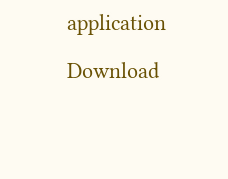application

Download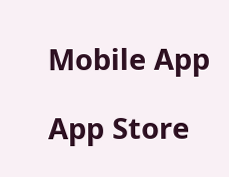Mobile App

App Store